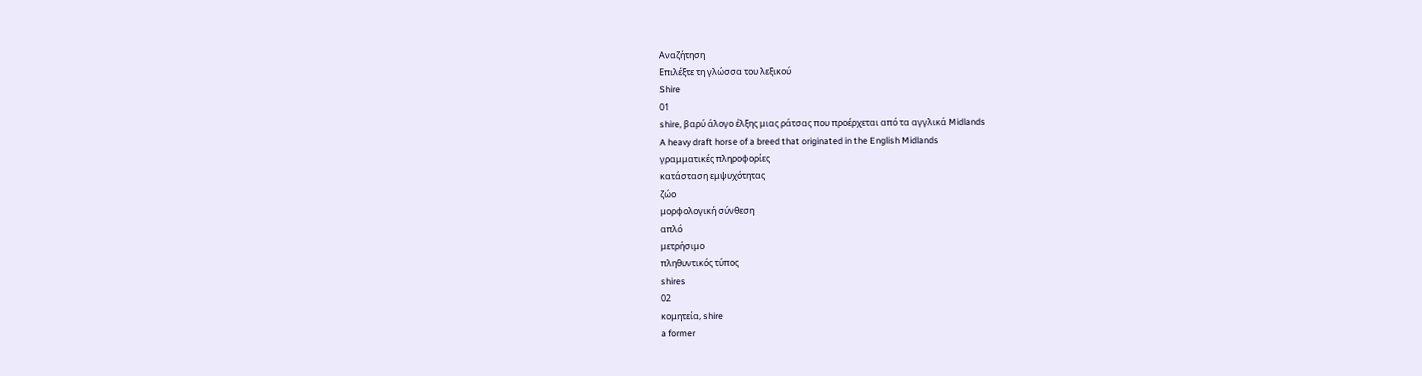Αναζήτηση
Επιλέξτε τη γλώσσα του λεξικού
Shire
01
shire, βαρύ άλογο έλξης μιας ράτσας που προέρχεται από τα αγγλικά Midlands
A heavy draft horse of a breed that originated in the English Midlands
γραμματικές πληροφορίες
κατάσταση εμψυχότητας
ζώο
μορφολογική σύνθεση
απλό
μετρήσιμο
πληθυντικός τύπος
shires
02
κομητεία, shire
a former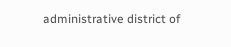administrative district of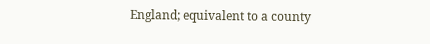England; equivalent to a county